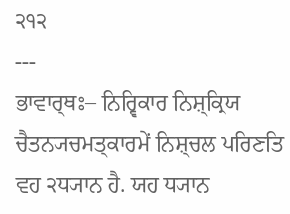੨੧੨
---
ਭਾਵਾਰ੍ਥਃ– ਨਿਰ੍ਵਿਕਾਰ ਨਿਸ਼੍ਕ੍ਰਿਯ ਚੈਤਨ੍ਯਚਮਤ੍ਕਾਰਮੇਂ ਨਿਸ਼੍ਚਲ ਪਰਿਣਤਿ ਵਹ ੨ਧ੍ਯਾਨ ਹੈ. ਯਹ ਧ੍ਯਾਨ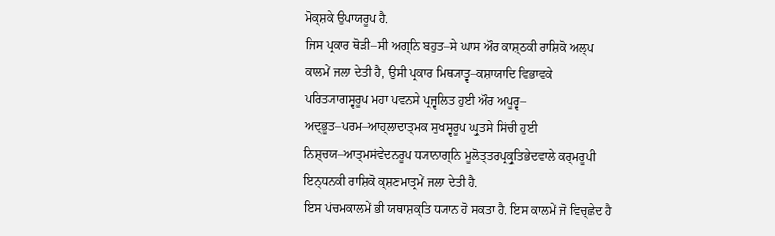ਮੋਕ੍ਸ਼ਕੇ ਉਪਾਯਰੂਪ ਹੈ.
ਜਿਸ ਪ੍ਰਕਾਰ ਥੋੜੀ–ਸੀ ਅਗ੍ਨਿ ਬਹੁਤ–ਸੇ ਘਾਸ ਔਰ ਕਾਸ਼੍ਠਕੀ ਰਾਸ਼ਿਕੋ ਅਲ੍ਪ ਕਾਲਮੇਂ ਜਲਾ ਦੇਤੀ ਹੈ, ਉਸੀ ਪ੍ਰਕਾਰ ਮਿਥ੍ਯਾਤ੍ਵ–ਕਸ਼ਾਯਾਦਿ ਵਿਭਾਵਕੇ ਪਰਿਤ੍ਯਾਗਸ੍ਵਰੂਪ ਮਹਾ ਪਵਨਸੇ ਪ੍ਰਜ੍ਵਲਿਤ ਹੁਈ ਔਰ ਅਪੂਰ੍ਵ– ਅਦ੍ਭੂਤ–ਪਰਮ–ਆਹ੍ਲਾਦਾਤ੍ਮਕ ਸੁਖਸ੍ਵਰੂਪ ਘ੍ਰੁਤਸੇ ਸਿਂਚੀ ਹੁਈ ਨਿਸ਼੍ਚਯ–ਆਤ੍ਮਸਂਵੇਦਨਰੂਪ ਧ੍ਯਾਨਾਗ੍ਨਿ ਮੂਲੋਤ੍ਤਰਪ੍ਰਕ੍ਰੁਤਿਭੇਦਵਾਲੇ ਕਰ੍ਮਰੂਪੀ ਇਨ੍ਧਨਕੀ ਰਾਸ਼ਿਕੋ ਕ੍ਸ਼ਣਮਾਤ੍ਰਮੇਂ ਜਲਾ ਦੇਤੀ ਹੈ.
ਇਸ ਪਂਚਮਕਾਲਮੇਂ ਭੀ ਯਥਾਸ਼ਕ੍ਤਿ ਧ੍ਯਾਨ ਹੋ ਸਕਤਾ ਹੈ. ਇਸ ਕਾਲਮੇਂ ਜੋ ਵਿਚ੍ਛੇਦ ਹੈ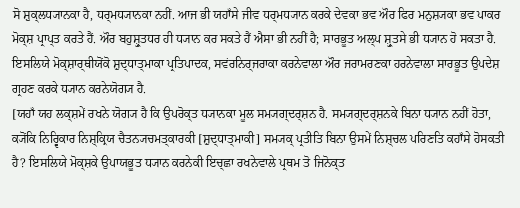ਸੋ ਸ਼ੁਕ੍ਲਧ੍ਯਾਨਕਾ ਹੈ, ਧਰ੍ਮਧ੍ਯਾਨਕਾ ਨਹੀਂ. ਆਜ ਭੀ ਯਹਾਁਸੇ ਜੀਵ ਧਰ੍ਮਧ੍ਯਾਨ ਕਰਕੇ ਦੇਵਕਾ ਭਵ ਔਰ ਫਿਰ ਮਨੁਸ਼੍ਯਕਾ ਭਵ ਪਾਕਰ ਮੋਕ੍ਸ਼ ਪ੍ਰਾਪ੍ਤ ਕਰਤੇ ਹੈਂ. ਔਰ ਬਹੁਸ਼੍ਰੁਤਧਰ ਹੀ ਧ੍ਯਾਨ ਕਰ ਸਕਤੇ ਹੈਂ ਐਸਾ ਭੀ ਨਹੀਂ ਹੈ; ਸਾਰਭੂਤ ਅਲ੍ਪ ਸ਼੍ਰੁਤਸੇ ਭੀ ਧ੍ਯਾਨ ਹੋ ਸਕਤਾ ਹੈ. ਇਸਲਿਯੇ ਮੋਕ੍ਸ਼ਾਰ੍ਥੀਯੋਂਕੋ ਸ਼ੁਦ੍ਧਾਤ੍ਮਾਕਾ ਪ੍ਰਤਿਪਾਦਕ, ਸਵਂਰਨਿਰ੍ਜਰਾਕਾ ਕਰਨੇਵਾਲਾ ਔਰ ਜਰਾਮਰਣਕਾ ਹਰਨੇਵਾਲਾ ਸਾਰਭੂਤ ਉਪਦੇਸ਼ ਗ੍ਰਹਣ ਕਰਕੇ ਧ੍ਯਾਨ ਕਰਨੇਯੋਗ੍ਯ ਹੈ.
[ਯਹਾਁ ਯਹ ਲਕ੍ਸ਼ਮੇਂ ਰਖਨੇ ਯੋਗ੍ਯ ਹੈ ਕਿ ਉਪਰੋਕ੍ਤ ਧ੍ਯਾਨਕਾ ਮੂਲ ਸਮ੍ਯਗ੍ਦਰ੍ਸ਼ਨ ਹੈ. ਸਮ੍ਯਗ੍ਦਰ੍ਸ਼ਨਕੇ ਬਿਨਾ ਧ੍ਯਾਨ ਨਹੀਂ ਹੋਤਾ, ਕ੍ਯੋਂਕਿ ਨਿਰ੍ਵਿਕਾਰ ਨਿਸ਼੍ਕ੍ਰਿਯ ਚੈਤਨ੍ਯਚਮਤ੍ਕਾਰਕੀ [ਸ਼ੁਦ੍ਧਾਤ੍ਮਾਕੀ] ਸਮ੍ਯਕ੍ ਪ੍ਰਤੀਤਿ ਬਿਨਾ ਉਸਮੇਂ ਨਿਸ਼੍ਚਲ ਪਰਿਣਤਿ ਕਹਾਁਸੇ ਹੋਸਕਤੀ ਹੈ? ਇਸਲਿਯੇ ਮੋਕ੍ਸ਼ਕੇ ਉਪਾਯਭੂਤ ਧ੍ਯਾਨ ਕਰਨੇਕੀ ਇਚ੍ਛਾ ਰਖਨੇਵਾਲੇ ਪ੍ਰਥਮ ਤੋ ਜਿਨੋਕ੍ਤ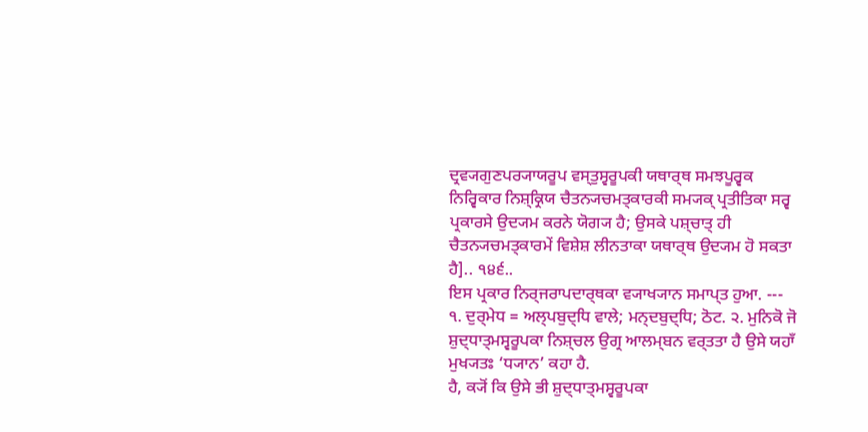ਦ੍ਰਵ੍ਯਗੁਣਪਰ੍ਯਾਯਰੂਪ ਵਸ੍ਤੁਸ੍ਵਰੂਪਕੀ ਯਥਾਰ੍ਥ ਸਮਝਪੂਰ੍ਵਕ ਨਿਰ੍ਵਿਕਾਰ ਨਿਸ਼੍ਕ੍ਰਿਯ ਚੈਤਨ੍ਯਚਮਤ੍ਕਾਰਕੀ ਸਮ੍ਯਕ੍ ਪ੍ਰਤੀਤਿਕਾ ਸਰ੍ਵ ਪ੍ਰਕਾਰਸੇ ਉਦ੍ਯਮ ਕਰਨੇ ਯੋਗ੍ਯ ਹੈ; ਉਸਕੇ ਪਸ਼੍ਚਾਤ੍ ਹੀ ਚੈਤਨ੍ਯਚਮਤ੍ਕਾਰਮੇਂ ਵਿਸ਼ੇਸ਼ ਲੀਨਤਾਕਾ ਯਥਾਰ੍ਥ ਉਦ੍ਯਮ ਹੋ ਸਕਤਾ ਹੈ].. ੧੪੬..
ਇਸ ਪ੍ਰਕਾਰ ਨਿਰ੍ਜਰਾਪਦਾਰ੍ਥਕਾ ਵ੍ਯਾਖ੍ਯਾਨ ਸਮਾਪ੍ਤ ਹੁਆ. --- ੧. ਦੁਰ੍ਮੇਧ = ਅਲ੍ਪਬੁਦ੍ਧਿ ਵਾਲੇ; ਮਨ੍ਦਬੁਦ੍ਧਿ; ਠੋਟ. ੨. ਮੁਨਿਕੋ ਜੋ ਸ਼ੁਦ੍ਧਾਤ੍ਮਸ੍ਵਰੂਪਕਾ ਨਿਸ਼੍ਚਲ ਉਗ੍ਰ ਆਲਮ੍ਬਨ ਵਰ੍ਤਤਾ ਹੈ ਉਸੇ ਯਹਾਁ ਮੁਖ੍ਯਤਃ ‘ਧ੍ਯਾਨ’ ਕਹਾ ਹੈ.
ਹੈ, ਕ੍ਯੋਂ ਕਿ ਉਸੇ ਭੀ ਸ਼ੁਦ੍ਧਾਤ੍ਮਸ੍ਵਰੂਪਕਾ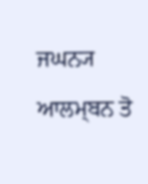ਜਘਨ੍ਯ ਆਲਮ੍ਬਨ ਤੋ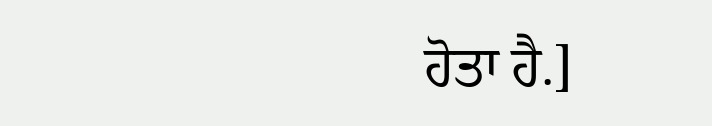ਹੋਤਾ ਹੈ.]